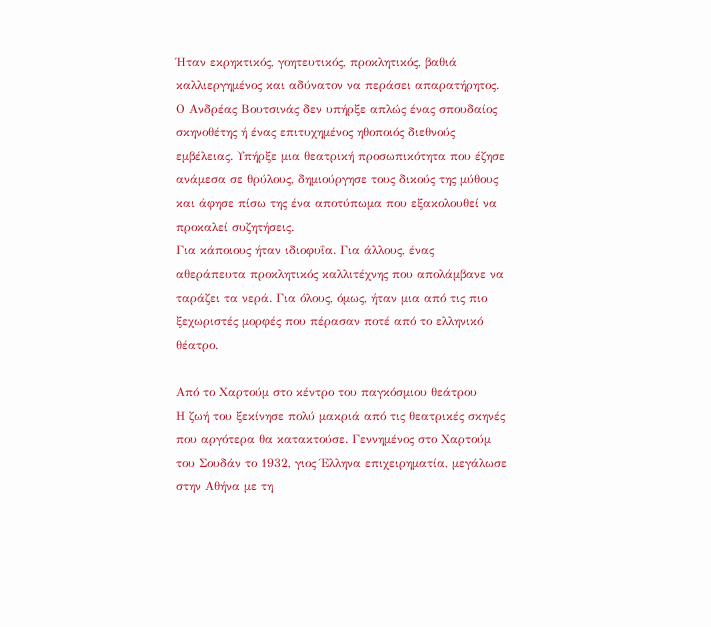Ήταν εκρηκτικός, γοητευτικός, προκλητικός, βαθιά καλλιεργημένος και αδύνατον να περάσει απαρατήρητος. Ο Ανδρέας Βουτσινάς δεν υπήρξε απλώς ένας σπουδαίος σκηνοθέτης ή ένας επιτυχημένος ηθοποιός διεθνούς εμβέλειας. Υπήρξε μια θεατρική προσωπικότητα που έζησε ανάμεσα σε θρύλους, δημιούργησε τους δικούς της μύθους και άφησε πίσω της ένα αποτύπωμα που εξακολουθεί να προκαλεί συζητήσεις.
Για κάποιους ήταν ιδιοφυΐα. Για άλλους, ένας αθεράπευτα προκλητικός καλλιτέχνης που απολάμβανε να ταράζει τα νερά. Για όλους, όμως, ήταν μια από τις πιο ξεχωριστές μορφές που πέρασαν ποτέ από το ελληνικό θέατρο.

Από το Χαρτούμ στο κέντρο του παγκόσμιου θεάτρου
Η ζωή του ξεκίνησε πολύ μακριά από τις θεατρικές σκηνές που αργότερα θα κατακτούσε. Γεννημένος στο Χαρτούμ του Σουδάν το 1932, γιος Έλληνα επιχειρηματία, μεγάλωσε στην Αθήνα με τη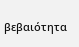βεβαιότητα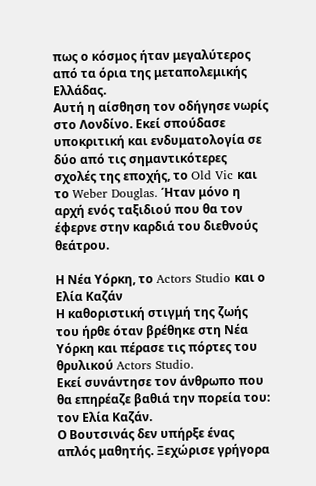πως ο κόσμος ήταν μεγαλύτερος από τα όρια της μεταπολεμικής Ελλάδας.
Αυτή η αίσθηση τον οδήγησε νωρίς στο Λονδίνο. Εκεί σπούδασε υποκριτική και ενδυματολογία σε δύο από τις σημαντικότερες σχολές της εποχής, το Old Vic και το Weber Douglas. Ήταν μόνο η αρχή ενός ταξιδιού που θα τον έφερνε στην καρδιά του διεθνούς θεάτρου.

Η Νέα Υόρκη, το Actors Studio και ο Ελία Καζάν
Η καθοριστική στιγμή της ζωής του ήρθε όταν βρέθηκε στη Νέα Υόρκη και πέρασε τις πόρτες του θρυλικού Actors Studio.
Εκεί συνάντησε τον άνθρωπο που θα επηρέαζε βαθιά την πορεία του: τον Ελία Καζάν.
Ο Βουτσινάς δεν υπήρξε ένας απλός μαθητής. Ξεχώρισε γρήγορα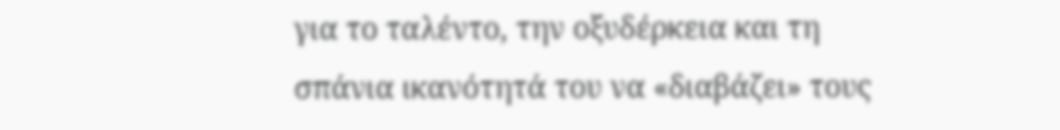για το ταλέντο, την οξυδέρκεια και τη σπάνια ικανότητά του να «διαβάζει» τους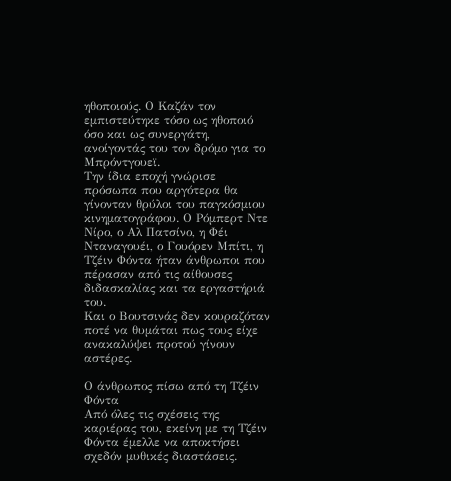ηθοποιούς. Ο Καζάν τον εμπιστεύτηκε τόσο ως ηθοποιό όσο και ως συνεργάτη, ανοίγοντάς του τον δρόμο για το Μπρόντγουεϊ.
Την ίδια εποχή γνώρισε πρόσωπα που αργότερα θα γίνονταν θρύλοι του παγκόσμιου κινηματογράφου. Ο Ρόμπερτ Ντε Νίρο, ο Αλ Πατσίνο, η Φέι Νταναγουέι, ο Γουόρεν Μπίτι, η Τζέιν Φόντα ήταν άνθρωποι που πέρασαν από τις αίθουσες διδασκαλίας και τα εργαστήριά του.
Και ο Βουτσινάς δεν κουραζόταν ποτέ να θυμάται πως τους είχε ανακαλύψει προτού γίνουν αστέρες.

Ο άνθρωπος πίσω από τη Τζέιν Φόντα
Από όλες τις σχέσεις της καριέρας του, εκείνη με τη Τζέιν Φόντα έμελλε να αποκτήσει σχεδόν μυθικές διαστάσεις.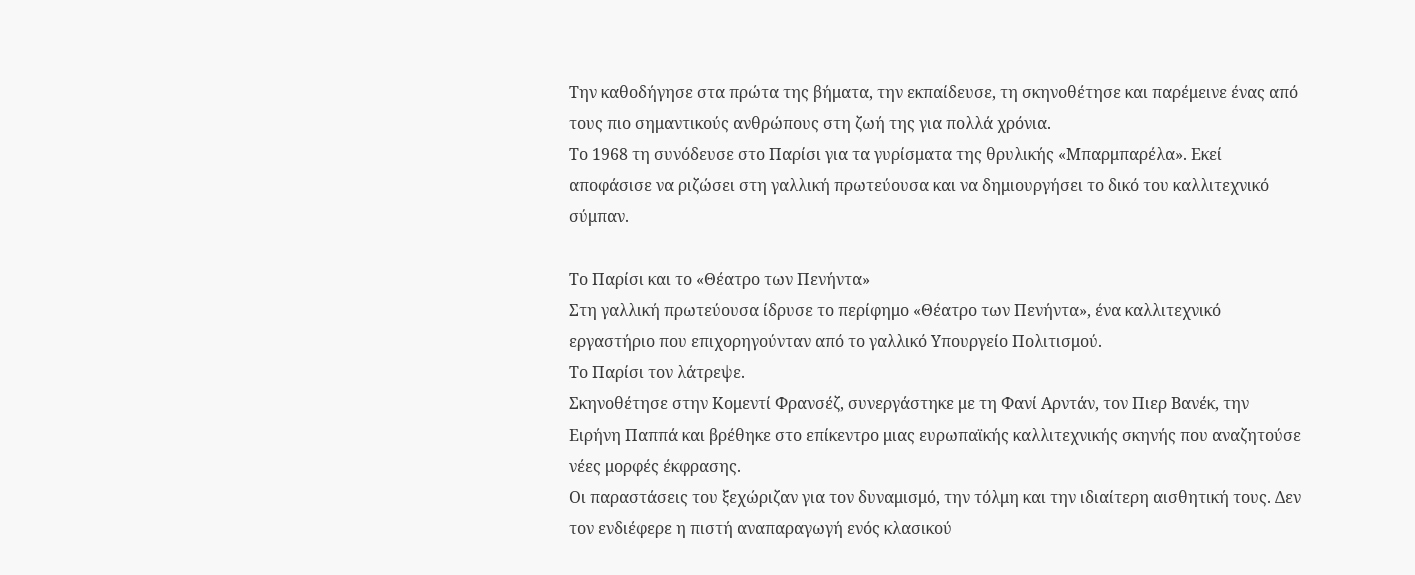Την καθοδήγησε στα πρώτα της βήματα, την εκπαίδευσε, τη σκηνοθέτησε και παρέμεινε ένας από τους πιο σημαντικούς ανθρώπους στη ζωή της για πολλά χρόνια.
Το 1968 τη συνόδευσε στο Παρίσι για τα γυρίσματα της θρυλικής «Μπαρμπαρέλα». Εκεί αποφάσισε να ριζώσει στη γαλλική πρωτεύουσα και να δημιουργήσει το δικό του καλλιτεχνικό σύμπαν.

Το Παρίσι και το «Θέατρο των Πενήντα»
Στη γαλλική πρωτεύουσα ίδρυσε το περίφημο «Θέατρο των Πενήντα», ένα καλλιτεχνικό εργαστήριο που επιχορηγούνταν από το γαλλικό Υπουργείο Πολιτισμού.
Το Παρίσι τον λάτρεψε.
Σκηνοθέτησε στην Κομεντί Φρανσέζ, συνεργάστηκε με τη Φανί Αρντάν, τον Πιερ Βανέκ, την Ειρήνη Παππά και βρέθηκε στο επίκεντρο μιας ευρωπαϊκής καλλιτεχνικής σκηνής που αναζητούσε νέες μορφές έκφρασης.
Οι παραστάσεις του ξεχώριζαν για τον δυναμισμό, την τόλμη και την ιδιαίτερη αισθητική τους. Δεν τον ενδιέφερε η πιστή αναπαραγωγή ενός κλασικού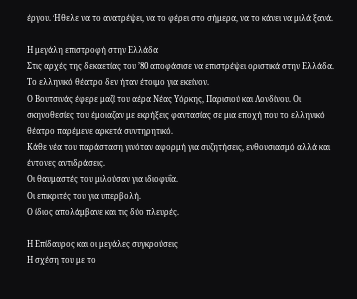έργου. Ήθελε να το ανατρέψει, να το φέρει στο σήμερα, να το κάνει να μιλά ξανά.

Η μεγάλη επιστροφή στην Ελλάδα
Στις αρχές της δεκαετίας του ’80 αποφάσισε να επιστρέψει οριστικά στην Ελλάδα.
Το ελληνικό θέατρο δεν ήταν έτοιμο για εκείνον.
Ο Βουτσινάς έφερε μαζί του αέρα Νέας Υόρκης, Παρισιού και Λονδίνου. Οι σκηνοθεσίες του έμοιαζαν με εκρήξεις φαντασίας σε μια εποχή που το ελληνικό θέατρο παρέμενε αρκετά συντηρητικό.
Κάθε νέα του παράσταση γινόταν αφορμή για συζητήσεις, ενθουσιασμό αλλά και έντονες αντιδράσεις.
Οι θαυμαστές του μιλούσαν για ιδιοφυΐα.
Οι επικριτές του για υπερβολή.
Ο ίδιος απολάμβανε και τις δύο πλευρές.

Η Επίδαυρος και οι μεγάλες συγκρούσεις
Η σχέση του με το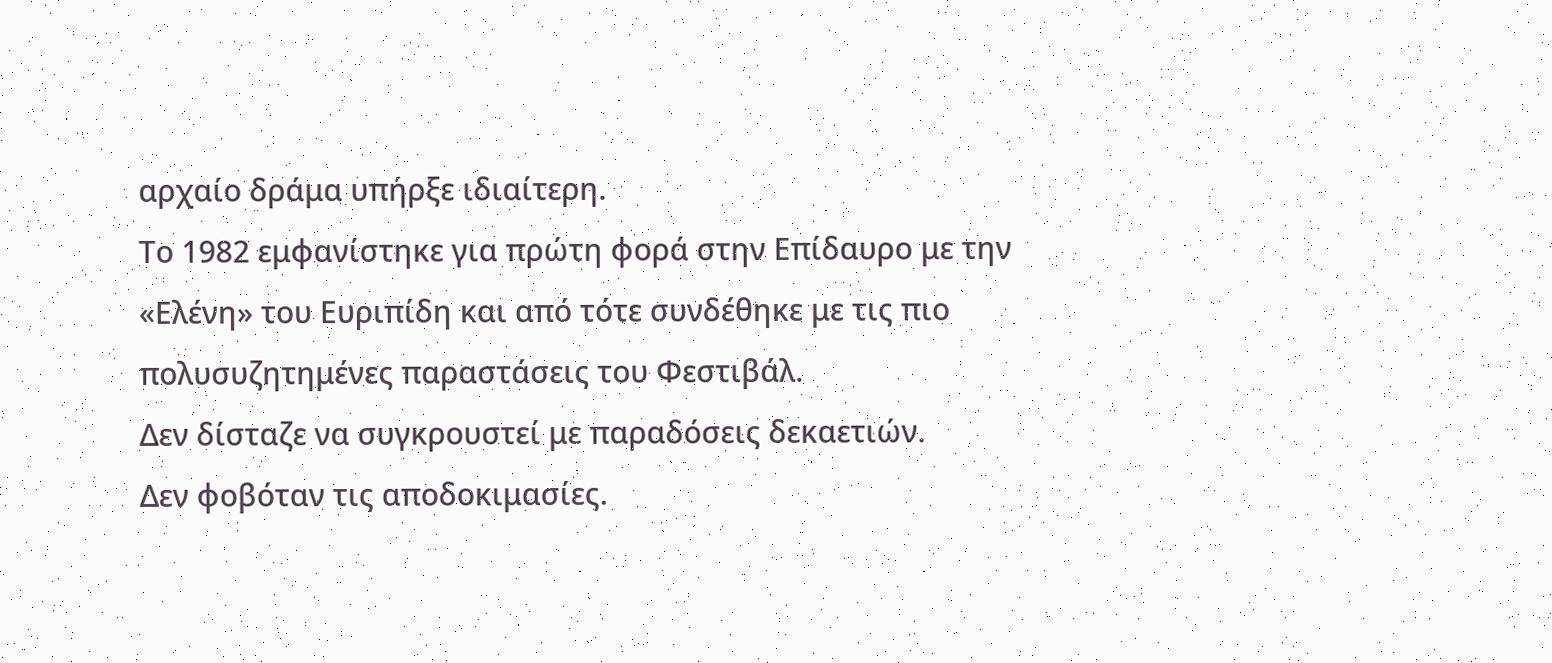αρχαίο δράμα υπήρξε ιδιαίτερη.
Το 1982 εμφανίστηκε για πρώτη φορά στην Επίδαυρο με την «Ελένη» του Ευριπίδη και από τότε συνδέθηκε με τις πιο πολυσυζητημένες παραστάσεις του Φεστιβάλ.
Δεν δίσταζε να συγκρουστεί με παραδόσεις δεκαετιών.
Δεν φοβόταν τις αποδοκιμασίες.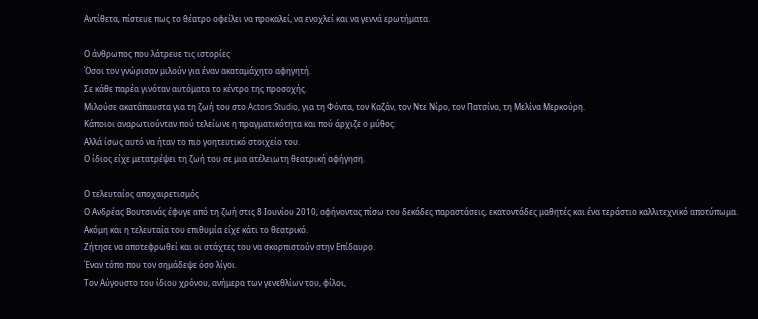Αντίθετα, πίστευε πως το θέατρο οφείλει να προκαλεί, να ενοχλεί και να γεννά ερωτήματα.

Ο άνθρωπος που λάτρευε τις ιστορίες
Όσοι τον γνώρισαν μιλούν για έναν ακαταμάχητο αφηγητή.
Σε κάθε παρέα γινόταν αυτόματα το κέντρο της προσοχής.
Μιλούσε ακατάπαυστα για τη ζωή του στο Actors Studio, για τη Φόντα, τον Καζάν, τον Ντε Νίρο, τον Πατσίνο, τη Μελίνα Μερκούρη.
Κάποιοι αναρωτιούνταν πού τελείωνε η πραγματικότητα και πού άρχιζε ο μύθος.
Αλλά ίσως αυτό να ήταν το πιο γοητευτικό στοιχείο του.
Ο ίδιος είχε μετατρέψει τη ζωή του σε μια ατέλειωτη θεατρική αφήγηση.

Ο τελευταίος αποχαιρετισμός
Ο Ανδρέας Βουτσινάς έφυγε από τη ζωή στις 8 Ιουνίου 2010, αφήνοντας πίσω του δεκάδες παραστάσεις, εκατοντάδες μαθητές και ένα τεράστιο καλλιτεχνικό αποτύπωμα.
Ακόμη και η τελευταία του επιθυμία είχε κάτι το θεατρικό.
Ζήτησε να αποτεφρωθεί και οι στάχτες του να σκορπιστούν στην Επίδαυρο.
Έναν τόπο που τον σημάδεψε όσο λίγοι.
Τον Αύγουστο του ίδιου χρόνου, ανήμερα των γενεθλίων του, φίλοι,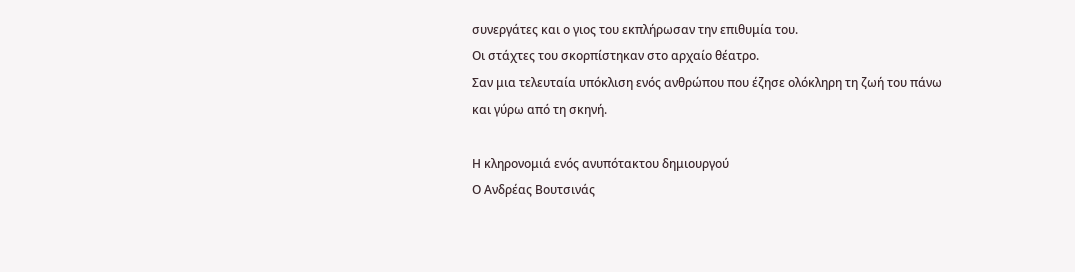συνεργάτες και ο γιος του εκπλήρωσαν την επιθυμία του.
Οι στάχτες του σκορπίστηκαν στο αρχαίο θέατρο.
Σαν μια τελευταία υπόκλιση ενός ανθρώπου που έζησε ολόκληρη τη ζωή του πάνω και γύρω από τη σκηνή.

Η κληρονομιά ενός ανυπότακτου δημιουργού
Ο Ανδρέας Βουτσινάς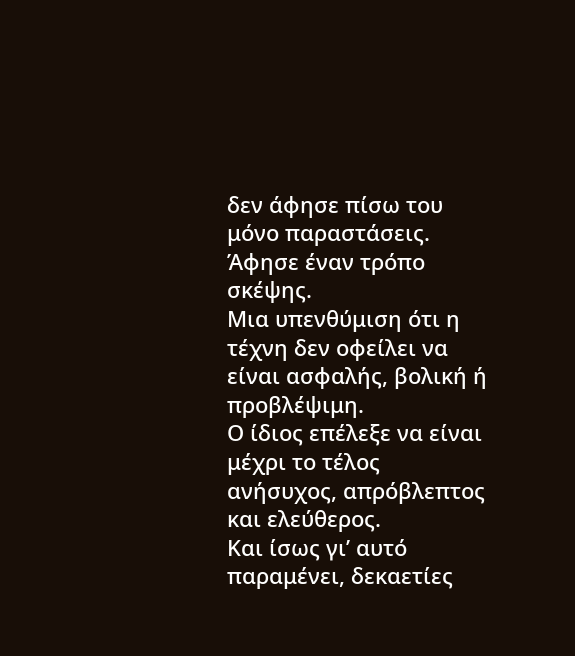δεν άφησε πίσω του μόνο παραστάσεις.
Άφησε έναν τρόπο σκέψης.
Μια υπενθύμιση ότι η τέχνη δεν οφείλει να είναι ασφαλής, βολική ή προβλέψιμη.
Ο ίδιος επέλεξε να είναι μέχρι το τέλος ανήσυχος, απρόβλεπτος και ελεύθερος.
Και ίσως γι’ αυτό παραμένει, δεκαετίες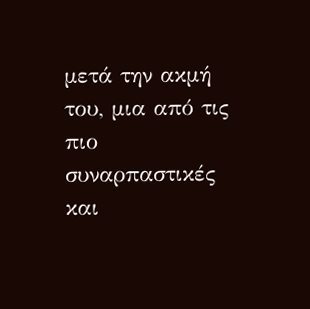μετά την ακμή του, μια από τις πιο συναρπαστικές και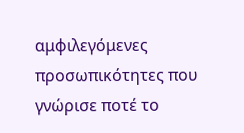αμφιλεγόμενες προσωπικότητες που γνώρισε ποτέ το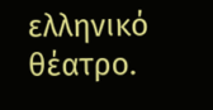ελληνικό θέατρο.